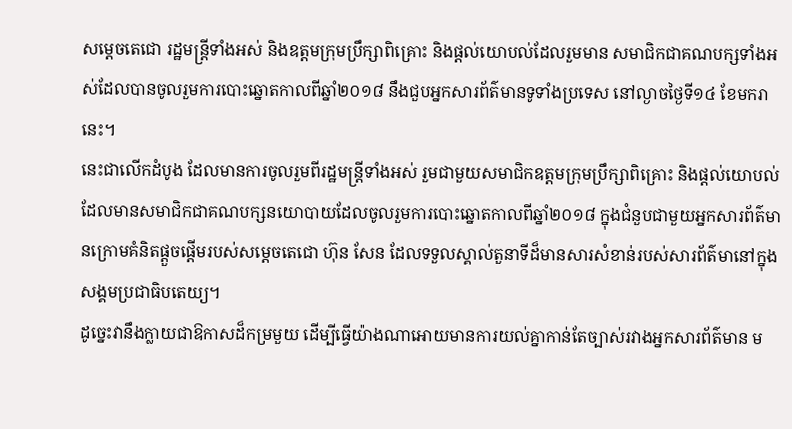សម្តេចតេជោ រដ្ឋមន្ត្រីទាំងអស់ និងឧត្តមក្រុមប្រឹក្សាពិគ្រោះ និងផ្តល់យោបល់ដែលរួមមាន សមាជិកជាគណបក្សទាំងអស់ដែលបានចូលរួមការបោះឆ្នោតកាលពីឆ្នាំ២០១៨ នឹងជួបអ្នកសារព័ត៌មានទូទាំងប្រទេស នៅល្ងាចថ្ងៃទី១៤ ខែមករានេះ។
នេះជាលើកដំបូង ដែលមានការចូលរួមពីរដ្ឋមន្ត្រីទាំងអស់ រួមជាមួយសមាជិកឧត្តមក្រុមប្រឹក្សាពិគ្រោះ និងផ្តល់យោបល់ដែលមានសមាជិកជាគណបក្សនយោបាយដែលចូលរួមការបោះឆ្នោតកាលពីឆ្នាំ២០១៨ ក្នុងជំនួបជាមួយអ្នកសារព័ត៌មានក្រោមគំនិតផ្តួចផ្តើមរបស់សម្តេចតេជោ ហ៊ុន សែន ដែលទទួលស្គាល់តួនាទីដ៏មានសារសំខាន់របស់សារព័ត៌មានៅក្នុងសង្គមប្រជាធិបតេយ្យ។
ដូច្នេះវានឹងក្លាយជាឱកាសដ៏កម្រមួយ ដើម្បីធ្វើយ៉ាងណាអោយមានការយល់គ្នាកាន់តែច្បាស់រវាងអ្នកសារព័ត៌មាន ម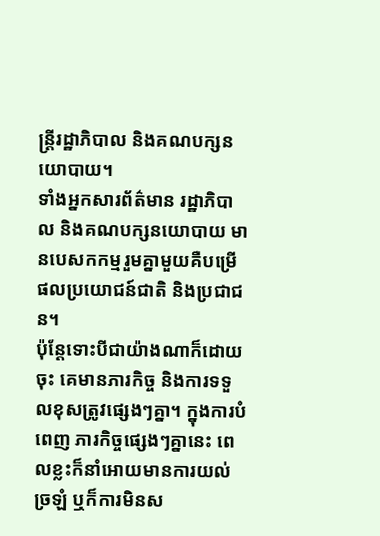ន្ត្រីរដ្ឋាភិបាល និងគណបក្សនយោបាយ។
ទាំងអ្នកសារព័ត៌មាន រដ្ឋាភិបាល និងគណបក្សនយោបាយ មានបេសកកម្មរួមគ្នាមួយគឺបម្រើផលប្រយោជន៍ជាតិ និងប្រជាជន។
ប៉ុន្តែទោះបីជាយ៉ាងណាក៏ដោយចុះ គេមានភារកិច្ច និងការទទួលខុសត្រូវផ្សេងៗគ្នា។ ក្នុងការបំពេញ ភារកិច្ចផ្សេងៗគ្នានេះ ពេលខ្លះក៏នាំអោយមានការយល់ច្រឡំ ឬក៏ការមិនស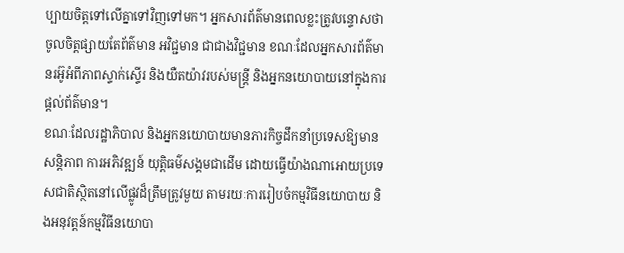ប្បាយចិត្តទៅលើគ្នាទៅវិញទៅមក។ អ្នកសារព័ត៌មានពេលខ្លះត្រូវបន្ទោសថា ចូលចិត្តផ្សាយតែព័ត៌មាន អវិជ្ជមាន ជាជាងវិជ្ជមាន ខណៈដែលអ្នកសារព័ត៌មានរអ៊ូអំពីភាពស្ទាក់ស្ទើរ និងយឺតយ៉ាវរបស់មន្ត្រី និងអ្នកនយោបាយនៅក្នុងការផ្តល់ព័ត៌មាន។
ខណៈដែលរដ្ឋាភិបាល និងអ្នកនយោបាយមានភារកិច្ចដឹកនាំប្រទេសឱ្យមានសន្តិភាព ការអភិវឌ្ឍន៍ យុត្តិធម៌សង្គមជាដើម ដោយធ្វើយ៉ាងណាអោយប្រទេសជាតិស្ថិតនៅលើផ្លូវដ៏ត្រឹមត្រូវមួយ តាមរយៈការរៀបចំកម្មវិធីនយោបាយ និងអនុវត្តន៍កម្មវិធីនយោបា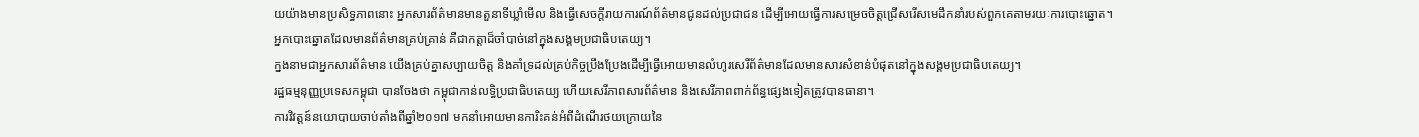យយ៉ាងមានប្រសិទ្ធភាពនោះ អ្នកសារព័ត៌មានមានតួនាទីឃ្លាំមើល និងធ្វើសេចក្តីរាយការណ៍ព័ត៌មានជូនដល់ប្រជាជន ដើម្បីអោយធ្វើការសម្រេចចិត្តជ្រើសរើសមេដឹកនាំរបស់ពួកគេតាមរយៈការបោះឆ្នោត។
អ្នកបោះឆ្នោតដែលមានព័ត៌មានគ្រប់គ្រាន់ គឺជាកត្តាដ៏ចាំបាច់នៅក្នុងសង្គមប្រជាធិបតេយ្យ។
ក្នងនាមជាអ្នកសារព័ត៌មាន យើងគ្រប់គ្នាសប្បាយចិត្ត និងគាំទ្រដល់គ្រប់កិច្ចប្រឹងប្រែងដើម្បីធ្វើអោយមានលំហូរសេរីព័ត៌មានដែលមានសារសំខាន់បំផុតនៅក្នុងសង្គមប្រជាធិបតេយ្យ។
រដ្ឋធម្មនុញ្ញប្រទេសកម្ពុជា បានចែងថា កម្ពុជាកាន់លទ្ធិប្រជាធិបតេយ្យ ហើយសេរីភាពសារព័ត៌មាន និងសេរីភាពពាក់ព័ន្ធផ្សេងទៀតត្រូវបានធានា។
ការវិវត្តន៍នយោបាយចាប់តាំងពីឆ្នាំ២០១៧ មកនាំអោយមានការិះគន់អំពីដំណើរថយក្រោយនៃ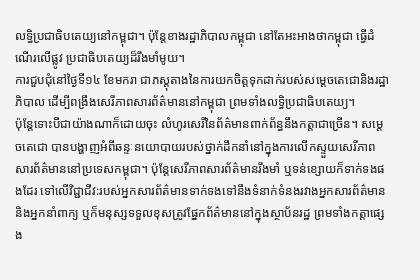លទ្ធិប្រជាធិបតេយ្យនៅកម្ពុជា។ ប៉ុន្តែខាងរដ្ឋាភិបាលកម្ពុជា នៅតែអះអាងថាកម្ពុជា ធ្វើដំណើរលើផ្លូវ ប្រជាធិបតេយ្យដ៏រឹងមាំមូយ។
ការជួបជុំនៅថ្ងៃទី១៤ ខែមករា ជាភស្តុតាងនៃការយកចិត្តទុកដាក់របស់សម្តេចតេជោនិងរដ្ឋាភិបាល ដើម្បីពង្រឹងសេរីភាពសារព័ត៌មាននៅកម្ពុជា ព្រមទាំងលទ្ធិប្រជាធិបតេយ្យ។
ប៉ុន្តែទោះបីជាយ៉ាងណាក៏ដោយចុះ លំហូរសេរីនៃព័ត៌មានពាក់ព័ន្ធនឹងកត្តាជាច្រើន។ សម្តេចតេជោ បានបង្ហាញអំពីឆន្ទៈនយោបាយរបស់ថ្នាក់ដឹកនាំនៅក្នុងការលើកស្ទួយសេរីភាពសារព័ត៌មាននៅប្រទេសកម្ពុជា។ ប៉ុន្តែសេរីភាពសារព័ត៌មានរឹងមាំ ឬទន់ខ្សោយក៏ទាក់ទងផងដែរ ទៅលើវិជ្ជាជីវ:របស់អ្នកសារព័ត៌មានទាក់ទងទៅនឹងទំនាក់ទំនងរវាងអ្នកសារព័ត៌មាន និងអ្នកនាំពាក្យ ឬក៏មនុស្សទទួលខុសត្រូវផ្នែកព័ត៌មាននៅក្នុងស្ថាប័នរដ្ឋ ព្រមទាំងកត្តាផ្សេង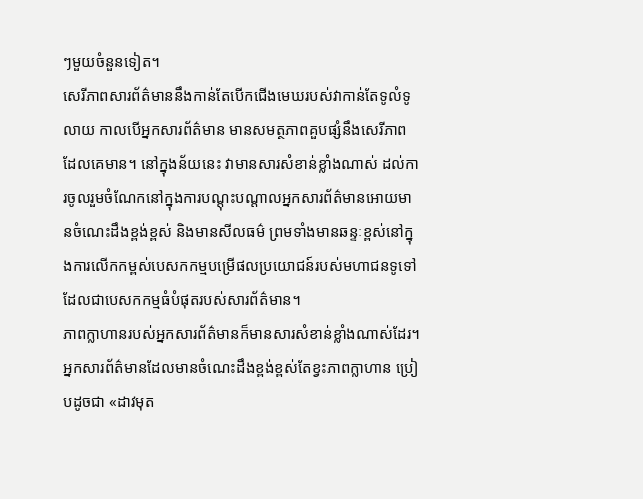ៗមួយចំនួនទៀត។
សេរីភាពសារព័ត៌មាននឹងកាន់តែបើកជើងមេឃរបស់វាកាន់តែទូលំទូលាយ កាលបើអ្នកសារព័ត៌មាន មានសមត្ថភាពគួបផ្សំនឹងសេរីភាពដែលគេមាន។ នៅក្នុងន័យនេះ វាមានសារសំខាន់ខ្លាំងណាស់ ដល់ការចូលរួមចំណែកនៅក្នុងការបណ្តុះបណ្តាលអ្នកសារព័ត៌មានអោយមានចំណេះដឹងខ្ពង់ខ្ពស់ និងមានសីលធម៌ ព្រមទាំងមានឆន្ទៈខ្ពស់នៅក្នុងការលើកកម្ពស់បេសកកម្មបម្រើផលប្រយោជន៍របស់មហាជនទូទៅដែលជាបេសកកម្មធំបំផុតរបស់សារព័ត៌មាន។
ភាពក្លាហានរបស់អ្នកសារព័ត៌មានក៏មានសារសំខាន់ខ្លាំងណាស់ដែរ។ អ្នកសារព័ត៌មានដែលមានចំណេះដឹងខ្ពង់ខ្ពស់តែខ្វះភាពក្លាហាន ប្រៀបដូចជា «ដាវមុត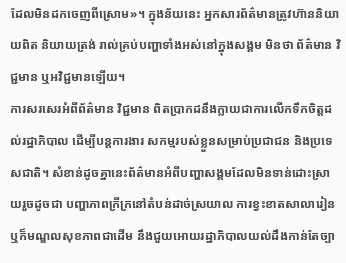ដែលមិនដកចេញពីស្រោម»។ ក្នុងន័យនេះ អ្នកសារព័ត៌មានត្រូវហ៊ាននិយាយពិត និយាយត្រង់ រាល់គ្រប់បញ្ហាទាំងអស់នៅក្នុងសង្គម មិនថា ព័ត៌មាន វិជ្ជមាន ឬអវិជ្ជមានឡើយ។
ការសរសេរអំពីព័ត៌មាន វិជ្ជមាន ពិតប្រាកដនឹងក្លាយជាការលើកទឹកចិត្តដល់រដ្ឋាភិបាល ដើម្បីបន្តការងារ សកម្មរបស់ខ្លួនសម្រាប់ប្រជាជន និងប្រទេសជាតិ។ សំខាន់ដូចគ្នានេះព័ត៌មានអំពីបញ្ហាសង្គមដែលមិនទាន់ដោះស្រាយរួចដូចជា បញ្ហាភាពក្រីក្រនៅតំបន់ដាច់ស្រយាល ការខ្វះខាតសាលារៀន ឬក៏មណ្ឌលសុខភាពជាដើម នឹងជួយអោយរដ្ឋាភិបាលយល់ដឹងកាន់តែច្បា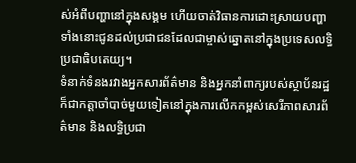ស់អំពីបញ្ហានៅក្នុងសង្គម ហើយចាត់វិធានការដោះស្រាយបញ្ហាទាំងនោះជូនដល់ប្រជាជនដែលជាម្ចាស់ឆ្នោតនៅក្នុងប្រទេសលទ្ធិប្រជាធិបតេយ្យ។
ទំនាក់ទំនងរវាងអ្នកសារព័ត៌មាន និងអ្នកនាំពាក្យរបស់ស្ថាប័នរដ្ឋក៏ជាកត្តាចាំបាច់មួយទៀតនៅក្នុងការលើកកម្ពស់សេរីភាពសារព័ត៌មាន និងលទ្ធិប្រជា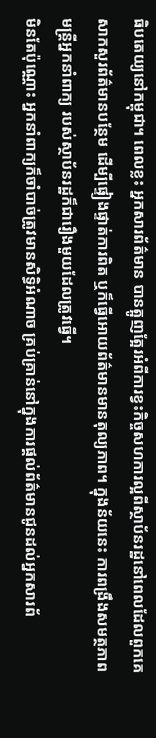ធិបតេយ្យនៅកម្ពុជា។ ពេលខ្លះ អ្នកសារព័ត៌មាន បានត្អូញត្អែរអំពីការខ្វះកិច្ចសហការល្អពីស្ថាប័នរដ្ឋនៅពេលដែលពួកគេសាកសួរព័ត៌មានបន្ថែម ដើម្បីផ្ទៀងផ្ទាត់ការពិត ឬក៏ធ្វើអោយព័ត៌មានមានតុល្យភាព។ ក្នុងន័យនេះ ការពង្រឹងសមត្ថភាព មន្ត្រីអ្នកនាំពាក្យ របស់ស្ថាប័នរដ្ឋក៏ជារឿងមួយដែលត្រូវធ្វើ។
មិនតែប៉ុណ្ណោះ អ្នកនាំពាក្យក៏ចាំបាច់ត្រូវមានសិទ្ធិអំណាច គ្រប់គ្រាន់នៅក្នុងការផ្តល់ព័ត៌មានជូនដល់អ្នកសារព័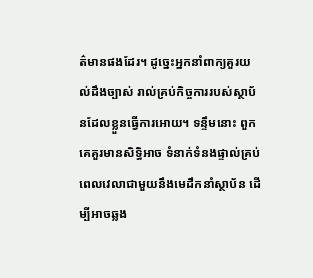ត៌មានផងដែរ។ ដូច្នេះអ្នកនាំពាក្យគួរយល់ដឹងច្បាស់ រាល់គ្រប់កិច្ចការរបស់ស្ថាប័នដែលខ្លួនធ្វើការអោយ។ ទន្ទឹមនោះ ពួកគេគួរមានសិទ្ធិអាច ទំនាក់ទំនងផ្ទាល់គ្រប់ពេលវេលាជាមួយនឹងមេដឹកនាំស្ថាប័ន ដើម្បីអាចឆ្លង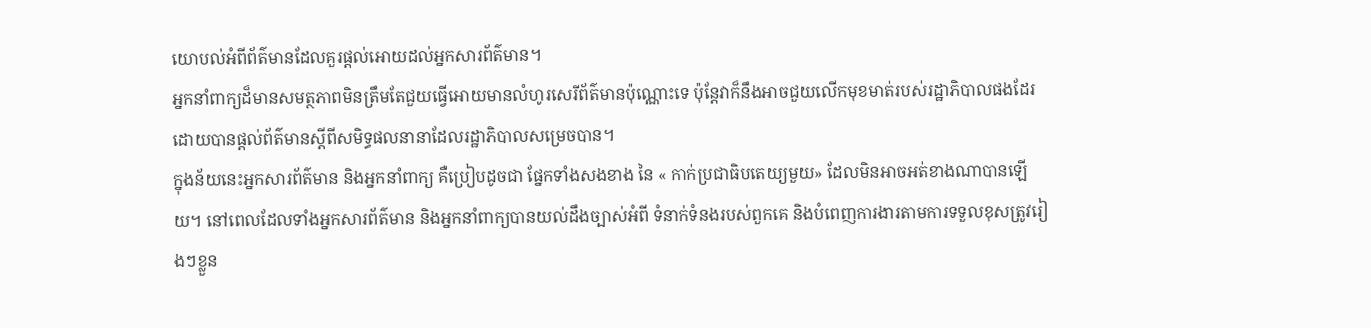យោបល់អំពីព័ត៌មានដែលគួរផ្តល់អោយដល់អ្នកសារព័ត៌មាន។
អ្នកនាំពាក្យដ៏មានសមត្ថភាពមិនត្រឹមតែជួយធ្វើអោយមានលំហូរសេរីព័ត៌មានប៉ុណ្ណោះទេ ប៉ុន្តែវាក៏នឹងអាចជួយលើកមុខមាត់របស់រដ្ឋាភិបាលផងដែរ ដោយបានផ្តល់ព័ត៌មានស្តីពីសមិទ្ធផលនានាដែលរដ្ឋាភិបាលសម្រេចបាន។
ក្នុងន័យនេះអ្នកសារព័ត៌មាន និងអ្នកនាំពាក្យ គឺប្រៀបដូចជា ផ្នែកទាំងសងខាង នៃ « កាក់ប្រជាធិបតេយ្យមួយ» ដែលមិនអាចអត់ខាងណាបានឡើយ។ នៅពេលដែលទាំងអ្នកសារព័ត៌មាន និងអ្នកនាំពាក្យបានយល់ដឹងច្បាស់អំពី ទំនាក់ទំនងរបស់ពួកគេ និងបំពេញការងារតាមការទទួលខុសត្រូវរៀងៗខ្លួន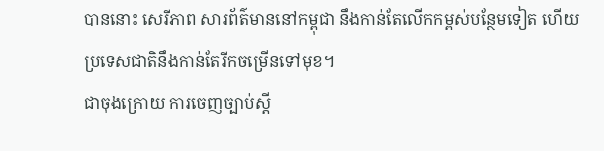បាននោះ សេរីភាព សារព័ត៌មាននៅកម្ពុជា នឹងកាន់តែលើកកម្ពស់បន្ថែមទៀត ហើយប្រទេសជាតិនឹងកាន់តែរីកចម្រើនទៅមុខ។
ជាចុងក្រោយ ការចេញច្បាប់ស្តី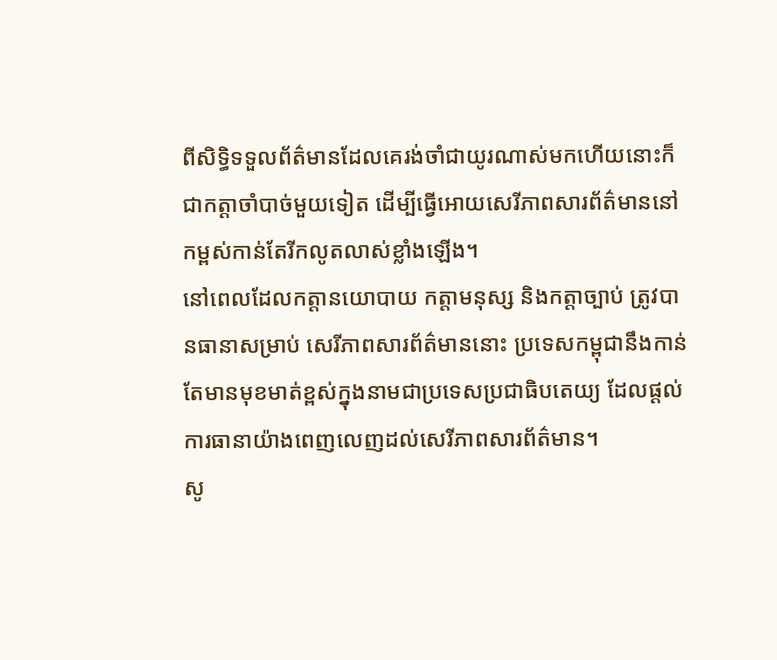ពីសិទ្ធិទទួលព័ត៌មានដែលគេរង់ចាំជាយូរណាស់មកហើយនោះក៏ជាកត្តាចាំបាច់មួយទៀត ដើម្បីធ្វើអោយសេរីភាពសារព័ត៌មាននៅកម្ពស់កាន់តែរីកលូតលាស់ខ្លាំងឡើង។
នៅពេលដែលកត្តានយោបាយ កត្តាមនុស្ស និងកត្តាច្បាប់ ត្រូវបានធានាសម្រាប់ សេរីភាពសារព័ត៌មាននោះ ប្រទេសកម្ពុជានឹងកាន់តែមានមុខមាត់ខ្ពស់ក្នុងនាមជាប្រទេសប្រជាធិបតេយ្យ ដែលផ្តល់ការធានាយ៉ាងពេញលេញដល់សេរីភាពសារព័ត៌មាន។
សូ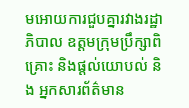មអោយការជួបគ្នារវាងរដ្ឋាភិបាល ឧត្តមក្រុមប្រឹក្សាពិគ្រោះ និងផ្តល់យោបល់ និង អ្នកសារព័ត៌មាន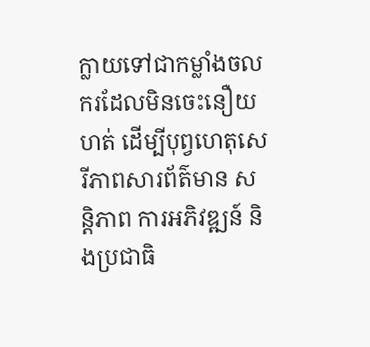ក្លាយទៅជាកម្លាំងចលករដែលមិនចេះនឿយហត់ ដើម្បីបុព្វហេតុសេរីភាពសារព័ត៌មាន សន្តិភាព ការអភិវឌ្ឍន៍ និងប្រជាធិ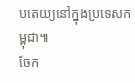បតេយ្យនៅក្នុងប្រទេសកម្ពុជា៕
ចែក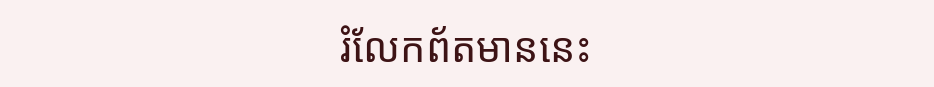រំលែកព័តមាននេះ